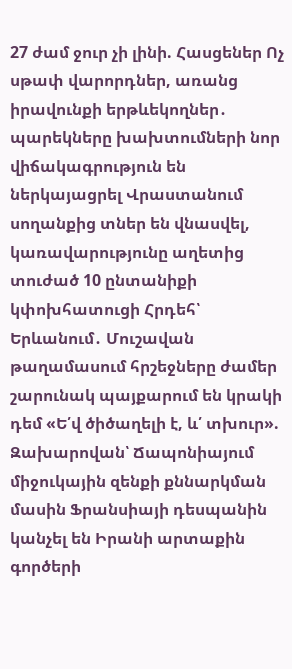27 ժամ ջուր չի լինի. Հասցեներ Ոչ սթափ վարորդներ, առանց իրավունքի երթևեկողներ․ պարեկները խախտումների նոր վիճակագրություն են ներկայացրել Վրաստանում սողանքից տներ են վնասվել, կառավարությունը աղետից տուժած 10 ընտանիքի կփոխհատուցի Հրդեհ՝ Երևանում․ Մուշավան թաղամասում հրշեջները ժամեր շարունակ պայքարում են կրակի դեմ «Ե՛վ ծիծաղելի է, և՛ տխուր». Զախարովան՝ Ճապոնիայում միջուկային զենքի քննարկման մասին Ֆրանսիայի դեսպանին կանչել են Իրանի արտաքին գործերի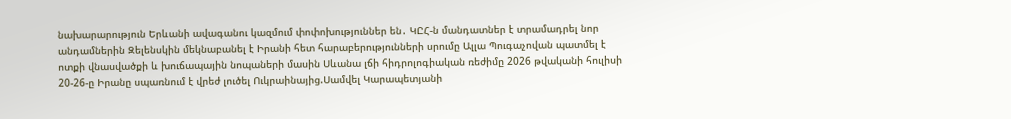նախարարություն Երևանի ավագանու կազմում փոփոխություններ են․ ԿԸՀ-ն մանդատներ է տրամադրել նոր անդամներին Զելենսկին մեկնաբանել է Իրանի հետ հարաբերությունների սրումը Ալլա Պուգաչովան պատմել է ոտքի վնասվածքի և խուճապային նոպաների մասին Սևանա լճի հիդրոլոգիական ռեժիմը 2026 թվականի հուլիսի 20-26-ը Իրանը սպառնում է վրեժ լուծել Ուկրաինայից.Սամվել Կարապետյանի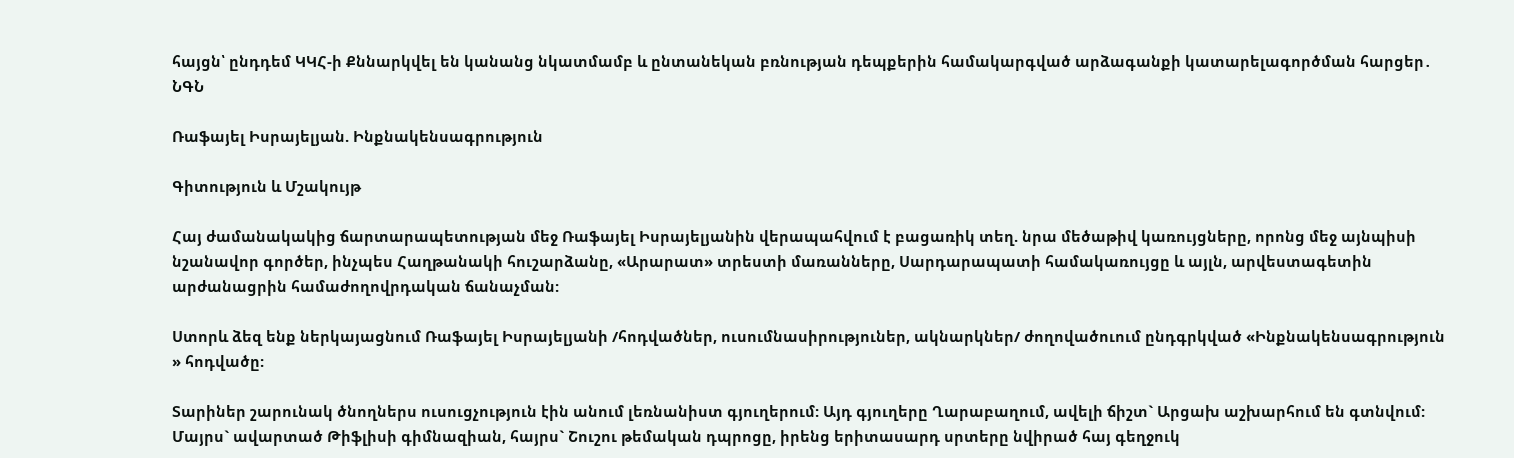հայցն՝ ընդդեմ ԿԿՀ-ի Քննարկվել են կանանց նկատմամբ և ընտանեկան բռնության դեպքերին համակարգված արձագանքի կատարելագործման հարցեր․ ՆԳՆ

Ռաֆայել Իսրայելյան. Ինքնակենսագրություն

Գիտություն և Մշակույթ

Հայ ժամանակակից ճարտարապետության մեջ Ռաֆայել Իսրայելյանին վերապահվում է բացառիկ տեղ. նրա մեծաթիվ կառույցները, որոնց մեջ այնպիսի նշանավոր գործեր, ինչպես Հաղթանակի հուշարձանը, «Արարատ» տրեստի մառանները, Սարդարապատի համակառույցը և այլն, արվեստագետին արժանացրին համաժողովրդական ճանաչման:

Ստորև ձեզ ենք ներկայացնում Ռաֆայել Իսրայելյանի /հոդվածներ, ուսումնասիրություներ, ակնարկներ/ ժողովածուում ընդգրկված «Ինքնակենսագրություն » հոդվածը:

Տարիներ շարունակ ծնողներս ուսուցչություն էին անում լեռնանիստ գյուղերում: Այդ գյուղերը Ղարաբաղում, ավելի ճիշտ` Արցախ աշխարհում են գտնվում: Մայրս` ավարտած Թիֆլիսի գիմնազիան, հայրս` Շուշու թեմական դպրոցը, իրենց երիտասարդ սրտերը նվիրած հայ գեղջուկ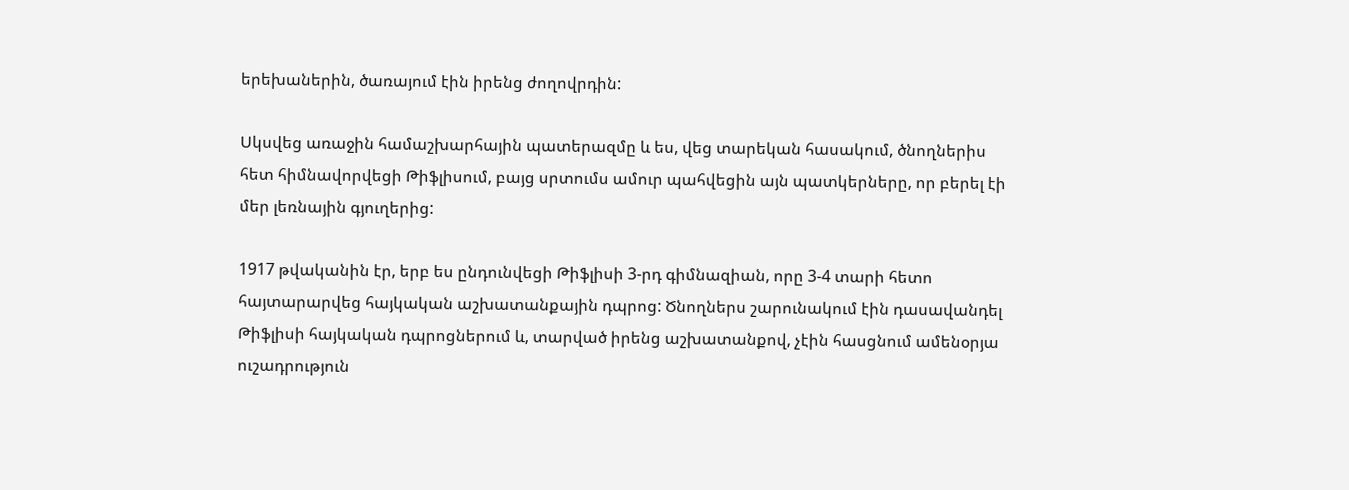երեխաներին, ծառայում էին իրենց ժողովրդին:

Սկսվեց առաջին համաշխարհային պատերազմը և ես, վեց տարեկան հասակում, ծնողներիս հետ հիմնավորվեցի Թիֆլիսում, բայց սրտումս ամուր պահվեցին այն պատկերները, որ բերել էի մեր լեռնային գյուղերից:

1917 թվականին էր, երբ ես ընդունվեցի Թիֆլիսի 3-րդ գիմնազիան, որը 3-4 տարի հետո հայտարարվեց հայկական աշխատանքային դպրոց: Ծնողներս շարունակում էին դասավանդել Թիֆլիսի հայկական դպրոցներում և, տարված իրենց աշխատանքով, չէին հասցնում ամենօրյա ուշադրություն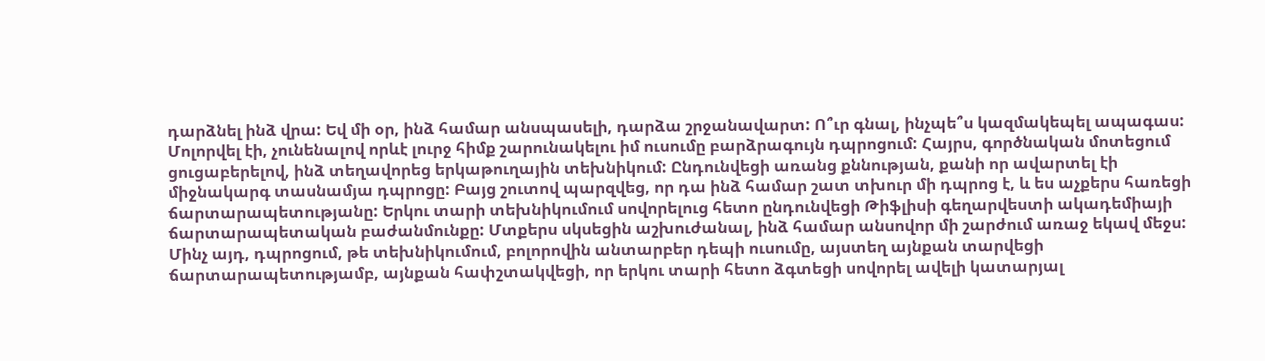դարձնել ինձ վրա: Եվ մի օր, ինձ համար անսպասելի, դարձա շրջանավարտ: Ո՞ւր գնալ, ինչպե՞ս կազմակեպել ապագաս: Մոլորվել էի, չունենալով որևէ լուրջ հիմք շարունակելու իմ ուսումը բարձրագույն դպրոցում: Հայրս, գործնական մոտեցում ցուցաբերելով, ինձ տեղավորեց երկաթուղային տեխնիկում: Ընդունվեցի առանց քննության, քանի որ ավարտել էի միջնակարգ տասնամյա դպրոցը: Բայց շուտով պարզվեց, որ դա ինձ համար շատ տխուր մի դպրոց է, և ես աչքերս հառեցի ճարտարապետությանը: Երկու տարի տեխնիկումում սովորելուց հետո ընդունվեցի Թիֆլիսի գեղարվեստի ակադեմիայի ճարտարապետական բաժանմունքը: Մտքերս սկսեցին աշխուժանալ, ինձ համար անսովոր մի շարժում առաջ եկավ մեջս: Մինչ այդ, դպրոցում, թե տեխնիկումում, բոլորովին անտարբեր դեպի ուսումը, այստեղ այնքան տարվեցի ճարտարապետությամբ, այնքան հափշտակվեցի, որ երկու տարի հետո ձգտեցի սովորել ավելի կատարյալ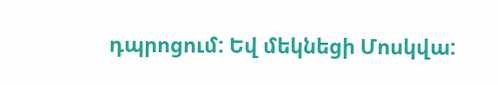դպրոցում: Եվ մեկնեցի Մոսկվա: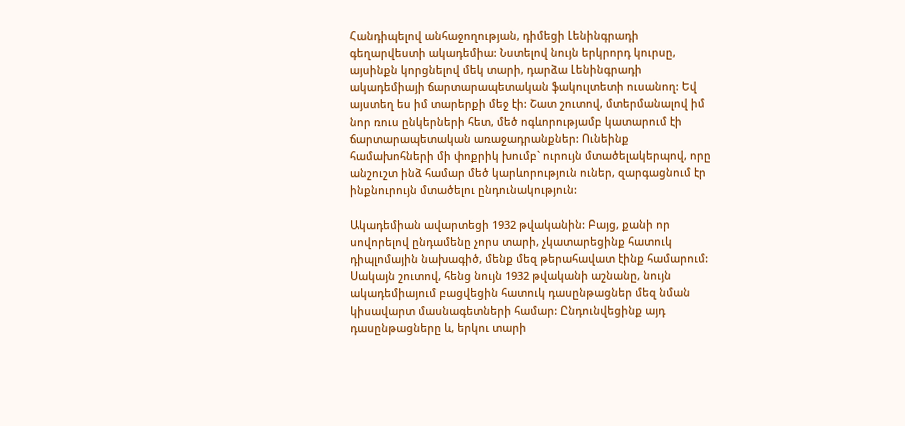Հանդիպելով անհաջողության, դիմեցի Լենինգրադի գեղարվեստի ակադեմիա: Նստելով նույն երկրորդ կուրսը, այսինքն կորցնելով մեկ տարի, դարձա Լենինգրադի ակադեմիայի ճարտարապետական ֆակուլտետի ուսանող: Եվ այստեղ ես իմ տարերքի մեջ էի: Շատ շուտով, մտերմանալով իմ նոր ռուս ընկերների հետ, մեծ ոգևորությամբ կատարում էի ճարտարապետական առաջադրանքներ: Ունեինք համախոհների մի փոքրիկ խումբ` ուրույն մտածելակերպով, որը անշուշտ ինձ համար մեծ կարևորություն ուներ, զարգացնում էր ինքնուրույն մտածելու ընդունակություն:

Ակադեմիան ավարտեցի 1932 թվականին: Բայց, քանի որ սովորելով ընդամենը չորս տարի, չկատարեցինք հատուկ դիպլոմային նախագիծ, մենք մեզ թերահավատ էինք համարում: Սակայն շուտով, հենց նույն 1932 թվականի աշնանը, նույն ակադեմիայում բացվեցին հատուկ դասընթացներ մեզ նման կիսավարտ մասնագետների համար: Ընդունվեցինք այդ դասընթացները և, երկու տարի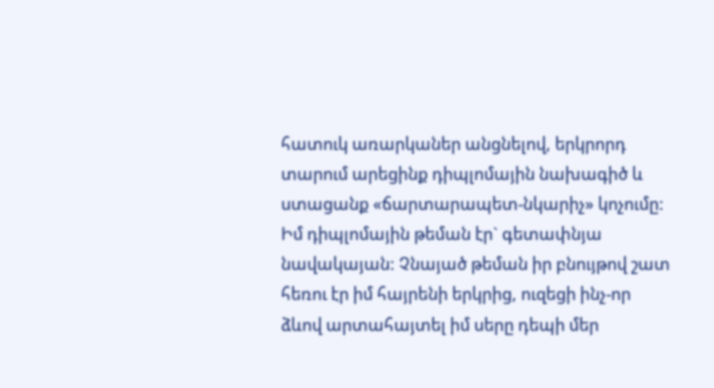հատուկ առարկաներ անցնելով, երկրորդ տարում արեցինք դիպլոմային նախագիծ և ստացանք «ճարտարապետ-նկարիչ» կոչումը: Իմ դիպլոմային թեման էր` գետափնյա նավակայան: Չնայած թեման իր բնույթով շատ հեռու էր իմ հայրենի երկրից, ուզեցի ինչ-որ ձևով արտահայտել իմ սերը դեպի մեր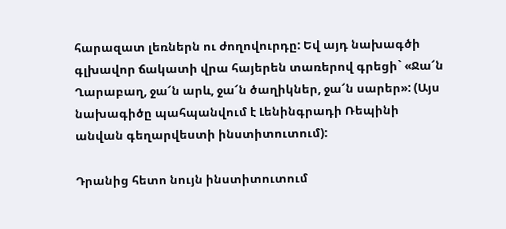հարազատ լեռներն ու ժողովուրդը: Եվ այդ նախագծի գլխավոր ճակատի վրա հայերեն տառերով գրեցի` «Ջա՜ն Ղարաբաղ, ջա՜ն արև, ջա՜ն ծաղիկներ, ջա՜ն սարեր»: (Այս նախագիծը պահպանվում է Լենինգրադի Ռեպինի անվան գեղարվեստի ինստիտուտում):

Դրանից հետո նույն ինստիտուտում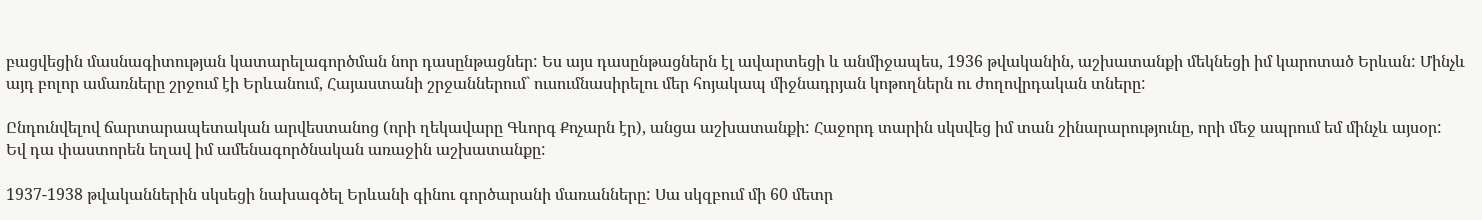բացվեցին մասնագիտության կատարելագործման նոր դասընթացներ: Ես այս դասընթացներն էլ ավարտեցի և անմիջապես, 1936 թվականին, աշխատանքի մեկնեցի իմ կարոտած Երևան: Մինչև այդ բոլոր ամառները շրջում էի Երևանում, Հայաստանի շրջաններում` ուսումնասիրելու մեր հոյակապ միջնադրյան կոթողներն ու ժողովրդական տները:

Ընդունվելով ճարտարապետական արվեստանոց (որի ղեկավարը Գևորգ Քոչարն էր), անցա աշխատանքի: Հաջորդ տարին սկսվեց իմ տան շինարարությունը, որի մեջ ապրում եմ մինչև այսօր: Եվ դա փաստորեն եղավ իմ ամենագործնական առաջին աշխատանքը:

1937-1938 թվականներին սկսեցի նախագծել Երևանի գինու գործարանի մառանները: Սա սկզբում մի 60 մետր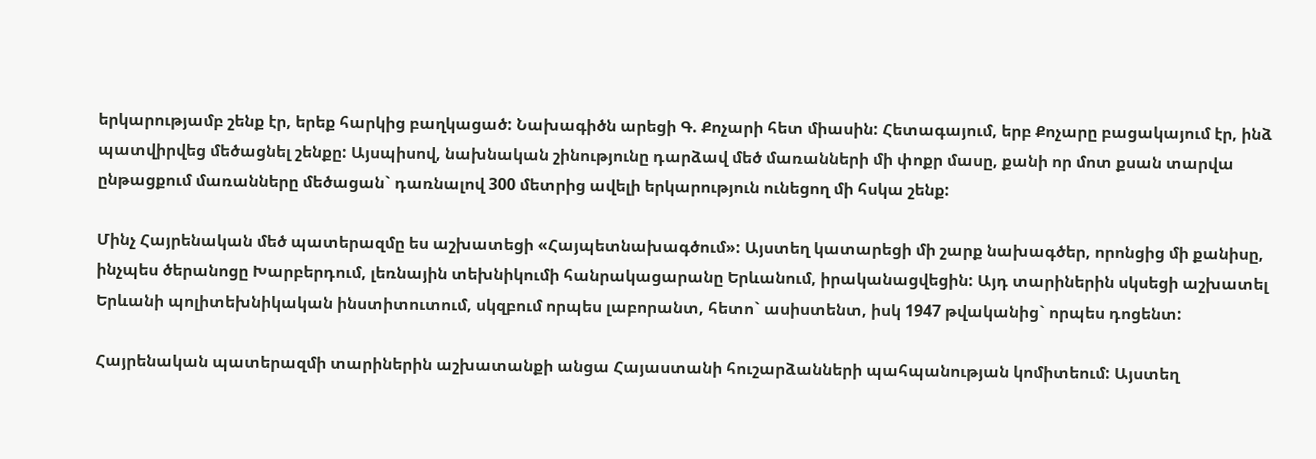երկարությամբ շենք էր, երեք հարկից բաղկացած: Նախագիծն արեցի Գ. Քոչարի հետ միասին: Հետագայում, երբ Քոչարը բացակայում էր, ինձ պատվիրվեց մեծացնել շենքը: Այսպիսով, նախնական շինությունը դարձավ մեծ մառանների մի փոքր մասը, քանի որ մոտ քսան տարվա ընթացքում մառանները մեծացան` դառնալով 300 մետրից ավելի երկարություն ունեցող մի հսկա շենք:

Մինչ Հայրենական մեծ պատերազմը ես աշխատեցի «Հայպետնախագծում»: Այստեղ կատարեցի մի շարք նախագծեր, որոնցից մի քանիսը, ինչպես ծերանոցը Խարբերդում, լեռնային տեխնիկումի հանրակացարանը Երևանում, իրականացվեցին: Այդ տարիներին սկսեցի աշխատել Երևանի պոլիտեխնիկական ինստիտուտում, սկզբում որպես լաբորանտ, հետո` ասիստենտ, իսկ 1947 թվականից` որպես դոցենտ:

Հայրենական պատերազմի տարիներին աշխատանքի անցա Հայաստանի հուշարձանների պահպանության կոմիտեում: Այստեղ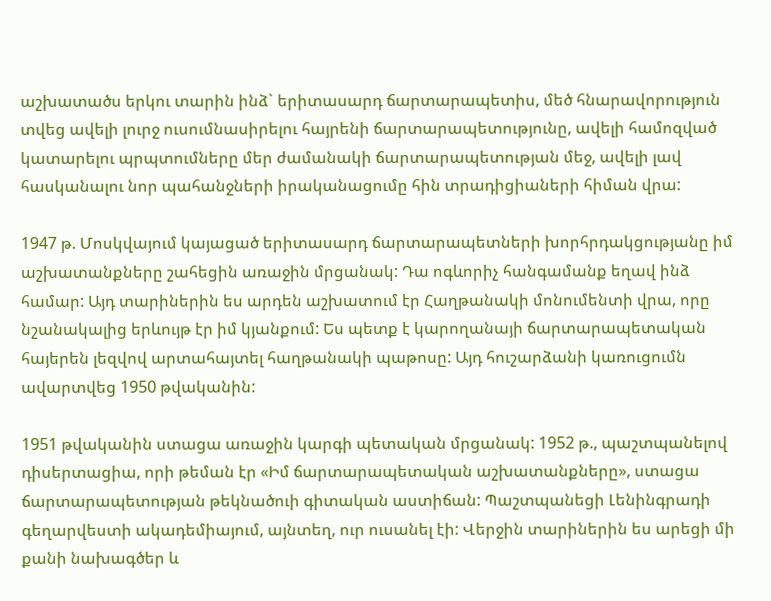աշխատածս երկու տարին ինձ` երիտասարդ ճարտարապետիս, մեծ հնարավորություն տվեց ավելի լուրջ ուսումնասիրելու հայրենի ճարտարապետությունը, ավելի համոզված կատարելու պրպտումները մեր ժամանակի ճարտարապետության մեջ, ավելի լավ հասկանալու նոր պահանջների իրականացումը հին տրադիցիաների հիման վրա:

1947 թ. Մոսկվայում կայացած երիտասարդ ճարտարապետների խորհրդակցությանը իմ աշխատանքները շահեցին առաջին մրցանակ: Դա ոգևորիչ հանգամանք եղավ ինձ համար: Այդ տարիներին ես արդեն աշխատում էր Հաղթանակի մոնումենտի վրա, որը նշանակալից երևույթ էր իմ կյանքում: Ես պետք է կարողանայի ճարտարապետական հայերեն լեզվով արտահայտել հաղթանակի պաթոսը: Այդ հուշարձանի կառուցումն ավարտվեց 1950 թվականին:

1951 թվականին ստացա առաջին կարգի պետական մրցանակ: 1952 թ., պաշտպանելով դիսերտացիա, որի թեման էր «Իմ ճարտարապետական աշխատանքները», ստացա ճարտարապետության թեկնածուի գիտական աստիճան: Պաշտպանեցի Լենինգրադի գեղարվեստի ակադեմիայում, այնտեղ, ուր ուսանել էի: Վերջին տարիներին ես արեցի մի քանի նախագծեր և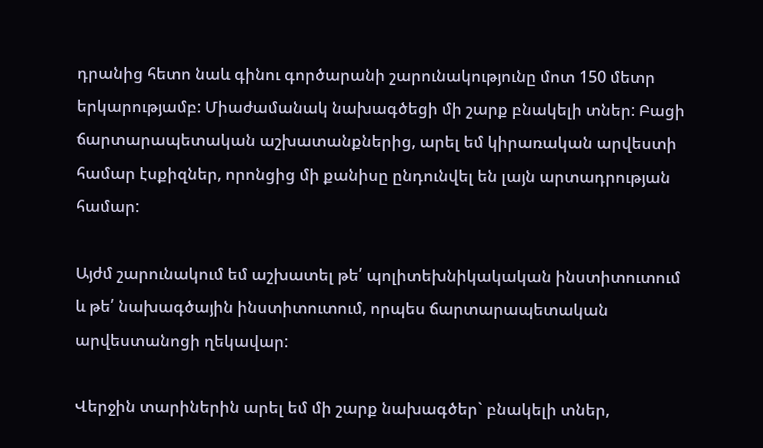դրանից հետո նաև գինու գործարանի շարունակությունը մոտ 150 մետր երկարությամբ: Միաժամանակ նախագծեցի մի շարք բնակելի տներ: Բացի ճարտարապետական աշխատանքներից, արել եմ կիրառական արվեստի համար էսքիզներ, որոնցից մի քանիսը ընդունվել են լայն արտադրության համար:

Այժմ շարունակում եմ աշխատել թե՛ պոլիտեխնիկակական ինստիտուտում և թե՛ նախագծային ինստիտուտում, որպես ճարտարապետական արվեստանոցի ղեկավար:

Վերջին տարիներին արել եմ մի շարք նախագծեր` բնակելի տներ,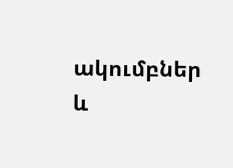ակումբներ և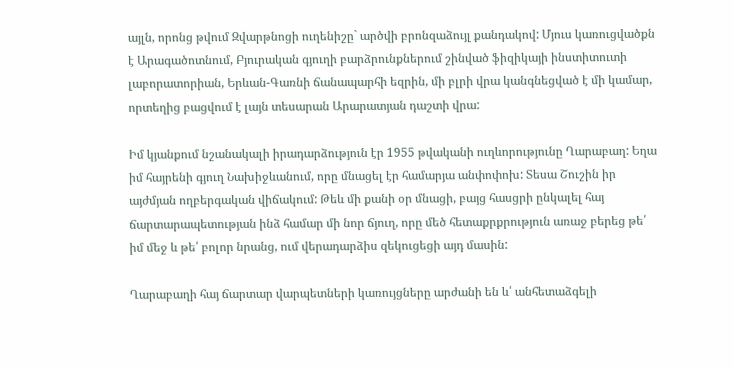այլն, որոնց թվում Զվարթնոցի ուղենիշը` արծվի բրոնզաձույլ քանդակով: Մյուս կառուցվածքն է Արագածոտնում, Բյուրական գյուղի բարձրունքներում շինված ֆիզիկայի ինստիտուտի լաբորատորիան, Երևան-Գառնի ճանապարհի եզրին, մի բլրի վրա կանգնեցված է մի կամար, որտեղից բացվում է լայն տեսարան Արարատյան դաշտի վրա:

Իմ կյանքում նշանակալի իրադարձություն էր 1955 թվականի ուղևորությունը Ղարաբաղ: Եղա իմ հայրենի գյուղ Նախիջևանում, որը մնացել էր համարյա անփոփոխ: Տեսա Շուշին իր այժմյան ողբերգական վիճակում: Թեև մի քանի օր մնացի, բայց հասցրի ընկալել հայ ճարտարապետության ինձ համար մի նոր ճյուղ, որը մեծ հետաքրքրություն առաջ բերեց թե՛ իմ մեջ և թե՛ բոլոր նրանց, ում վերադարձիս զեկուցեցի այդ մասին:

Ղարաբաղի հայ ճարտար վարպետների կառույցները արժանի են և՛ անհետաձգելի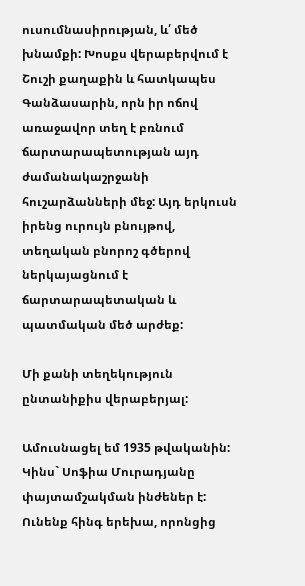ուսումնասիրության, և՛ մեծ խնամքի: Խոսքս վերաբերվում է Շուշի քաղաքին և հատկապես Գանձասարին, որն իր ոճով առաջավոր տեղ է բռնում ճարտարապետության այդ ժամանակաշրջանի հուշարձանների մեջ: Այդ երկուսն իրենց ուրույն բնույթով, տեղական բնորոշ գծերով ներկայացնում է ճարտարապետական և պատմական մեծ արժեք:

Մի քանի տեղեկություն ընտանիքիս վերաբերյալ:

Ամուսնացել եմ 1935 թվականին: Կինս` Սոֆիա Մուրադյանը փայտամշակման ինժեներ է: Ունենք հինգ երեխա, որոնցից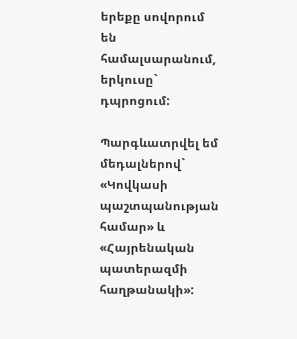երեքը սովորում են համալսարանում, երկուսը` դպրոցում:

Պարգևատրվել եմ մեդալներով` «Կովկասի պաշտպանության համար» և «Հայրենական պատերազմի հաղթանակի»: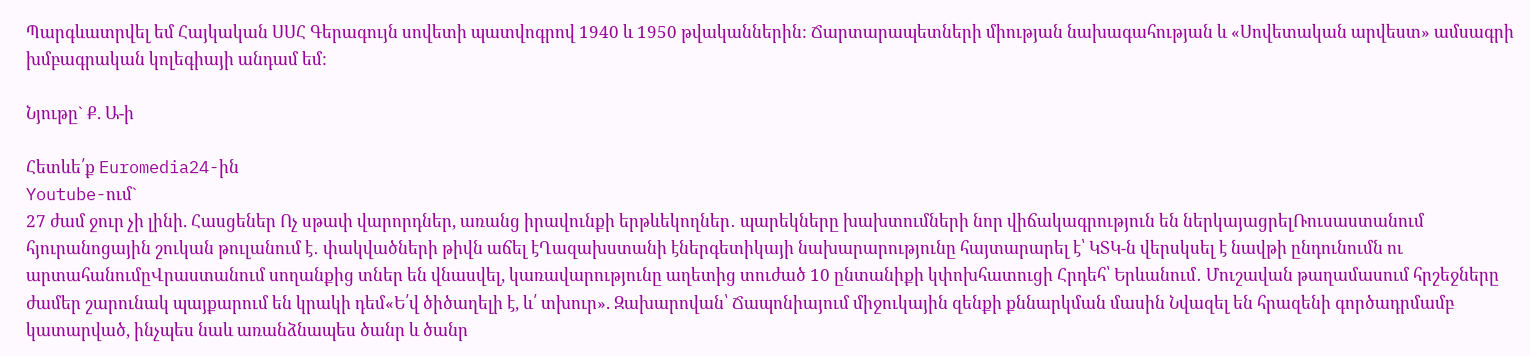Պարգևատրվել եմ Հայկական ՍՍՀ Գերագույն սովետի պատվոգրով 1940 և 1950 թվականներին: Ճարտարապետների միության նախագահության և «Սովետական արվեստ» ամսագրի խմբագրական կոլեգիայի անդամ եմ:

Նյութը` Ք. Ա-ի

Հետևե՛ք Euromedia24-ին
Youtube-ում`
27 ժամ ջուր չի լինի. Հասցեներ Ոչ սթափ վարորդներ, առանց իրավունքի երթևեկողներ․ պարեկները խախտումների նոր վիճակագրություն են ներկայացրելՌուսաստանում հյուրանոցային շուկան թուլանում է․ փակվածների թիվն աճել էՂազախստանի էներգետիկայի նախարարությունը հայտարարել է՝ ԿՏԿ-ն վերսկսել է նավթի ընդունումն ու արտահանումըՎրաստանում սողանքից տներ են վնասվել, կառավարությունը աղետից տուժած 10 ընտանիքի կփոխհատուցի Հրդեհ՝ Երևանում․ Մուշավան թաղամասում հրշեջները ժամեր շարունակ պայքարում են կրակի դեմ«Ե՛վ ծիծաղելի է, և՛ տխուր». Զախարովան՝ Ճապոնիայում միջուկային զենքի քննարկման մասին Նվազել են հրազենի գործադրմամբ կատարված, ինչպես նաև առանձնապես ծանր և ծանր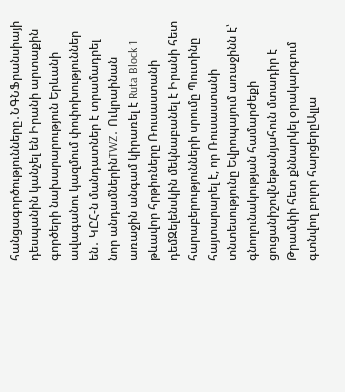հանցագործությունները․ՆԳՆՖրանսիայի դեսպանին կանչել են Իրանի արտաքին գործերի նախարարություն Երևանի ավագանու կազմում փոփոխություններ են․ ԿԸՀ-ն մանդատներ է տրամադրել նոր անդամներինTWZ․ Ուկրաինան առաջին անգամ կիրառել է Ruta Block 1 թևավոր հրթիռները Ռուսաստանի դեմԶելենսկին մեկնաբանել է Իրանի հետ հարաբերությունների սրումը Պուտինը հայտարարել է, որ Ռուսաստանի տնտեսությունը Եվրոպայում առաջինն է՝ գնողունակության համարժեքի ցուցանիշովՆեթանյահուն մտադիր է Թրամփի հետ քննարկել օրակարգում գտնվող բոլոր հարցերըԱլլա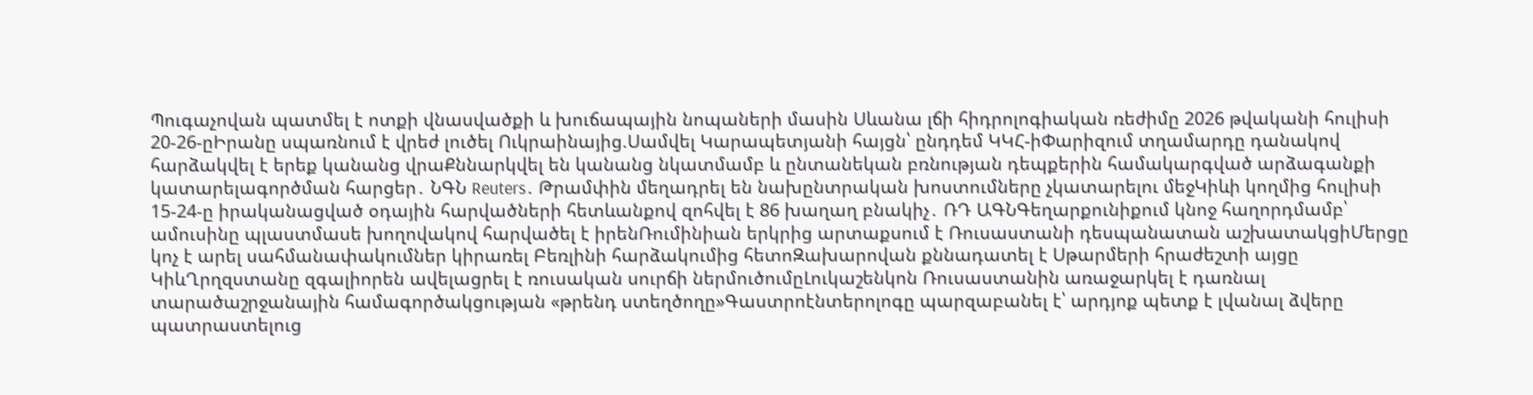Պուգաչովան պատմել է ոտքի վնասվածքի և խուճապային նոպաների մասին Սևանա լճի հիդրոլոգիական ռեժիմը 2026 թվականի հուլիսի 20-26-ըԻրանը սպառնում է վրեժ լուծել Ուկրաինայից.Սամվել Կարապետյանի հայցն՝ ընդդեմ ԿԿՀ-իՓարիզում տղամարդը դանակով հարձակվել է երեք կանանց վրաՔննարկվել են կանանց նկատմամբ և ընտանեկան բռնության դեպքերին համակարգված արձագանքի կատարելագործման հարցեր․ ՆԳՆ Reuters․ Թրամփին մեղադրել են նախընտրական խոստումները չկատարելու մեջԿիևի կողմից հուլիսի 15-24-ը իրականացված օդային հարվածների հետևանքով զոհվել է 86 խաղաղ բնակիչ․ ՌԴ ԱԳՆԳեղարքունիքում կնոջ հաղորդմամբ՝ ամուսինը պլաստմասե խողովակով հարվածել է իրենՌումինիան երկրից արտաքսում է Ռուսաստանի դեսպանատան աշխատակցիՄերցը կոչ է արել սահմանափակումներ կիրառել Բեռլինի հարձակումից հետոԶախարովան քննադատել է Սթարմերի հրաժեշտի այցը ԿիևՂրղզստանը զգալիորեն ավելացրել է ռուսական սուրճի ներմուծումըԼուկաշենկոն Ռուսաստանին առաջարկել է դառնալ տարածաշրջանային համագործակցության «թրենդ ստեղծողը»Գաստրոէնտերոլոգը պարզաբանել է՝ արդյոք պետք է լվանալ ձվերը պատրաստելուց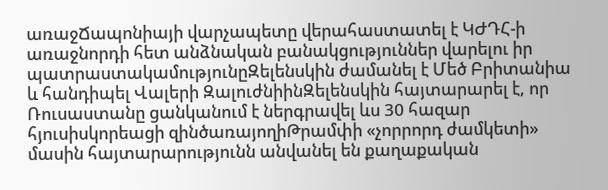առաջՃապոնիայի վարչապետը վերահաստատել է ԿԺԴՀ-ի առաջնորդի հետ անձնական բանակցություններ վարելու իր պատրաստակամությունըԶելենսկին ժամանել է Մեծ Բրիտանիա և հանդիպել Վալերի ԶալուժնիինԶելենսկին հայտարարել է, որ Ռուսաստանը ցանկանում է ներգրավել ևս 30 հազար հյուսիսկորեացի զինծառայողիԹրամփի «չորրորդ ժամկետի» մասին հայտարարությունն անվանել են քաղաքական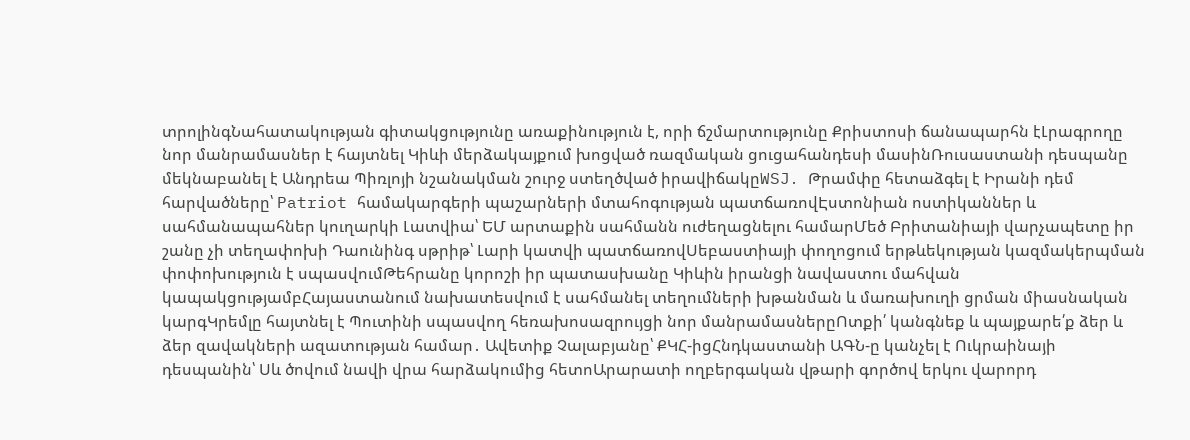տրոլինգՆահատակության գիտակցությունը առաքինություն է, որի ճշմարտությունը Քրիստոսի ճանապարհն էԼրագրողը նոր մանրամասներ է հայտնել Կիևի մերձակայքում խոցված ռազմական ցուցահանդեսի մասինՌուսաստանի դեսպանը մեկնաբանել է Անդրեա Պիռլոյի նշանակման շուրջ ստեղծված իրավիճակըWSJ․ Թրամփը հետաձգել է Իրանի դեմ հարվածները՝ Patriot համակարգերի պաշարների մտահոգության պատճառովԷստոնիան ոստիկաններ և սահմանապահներ կուղարկի Լատվիա՝ ԵՄ արտաքին սահմանն ուժեղացնելու համարՄեծ Բրիտանիայի վարչապետը իր շանը չի տեղափոխի Դաունինգ սթրիթ՝ Լարի կատվի պատճառովՍեբաստիայի փողոցում երթևեկության կազմակերպման փոփոխություն է սպասվումԹեհրանը կորոշի իր պատասխանը Կիևին իրանցի նավաստու մահվան կապակցությամբՀայաստանում նախատեսվում է սահմանել տեղումների խթանման և մառախուղի ցրման միասնական կարգԿրեմլը հայտնել է Պուտինի սպասվող հեռախոսազրույցի նոր մանրամասներըՈտքի՛ կանգնեք և պայքարե՛ք ձեր և ձեր զավակների ազատության համար․ Ավետիք Չալաբյանը՝ ՔԿՀ-իցՀնդկաստանի ԱԳՆ-ը կանչել է Ուկրաինայի դեսպանին՝ Սև ծովում նավի վրա հարձակումից հետոԱրարատի ողբերգական վթարի գործով երկու վարորդ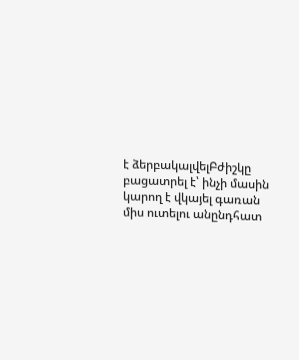է ձերբակալվելԲժիշկը բացատրել է՝ ինչի մասին կարող է վկայել գառան միս ուտելու անընդհատ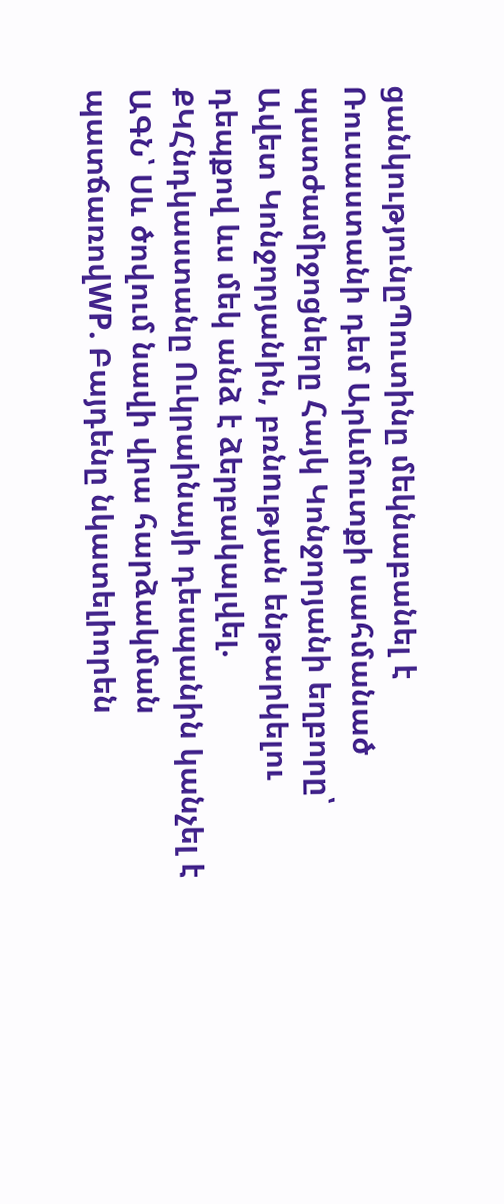ցանկությունըՊուտինը մեկնաբանել է Ռուսաստանի դեմ Արևմուտքի սահմանած պատժամիջոցները Հայկ Կոնջորյանի եղբորը՝ Ավետ Կոնջորյանին, բռնnւթյան ենթարկելու դեպքով ևս մեկ անձ է ձերբակալվել. ՔԿՀնդկաստանը Ուկրաինայի դեսպանին կանչել է ԱԳՆ՝ Սև ծովում նավի վրա հարձակման պատճառովWP. Բայդենը նկատելիորեն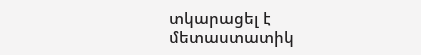տկարացել է մետաստատիկ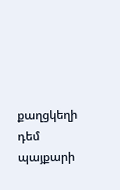քաղցկեղի դեմ պայքարի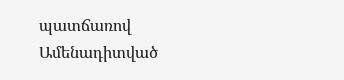պատճառով
Ամենադիտված